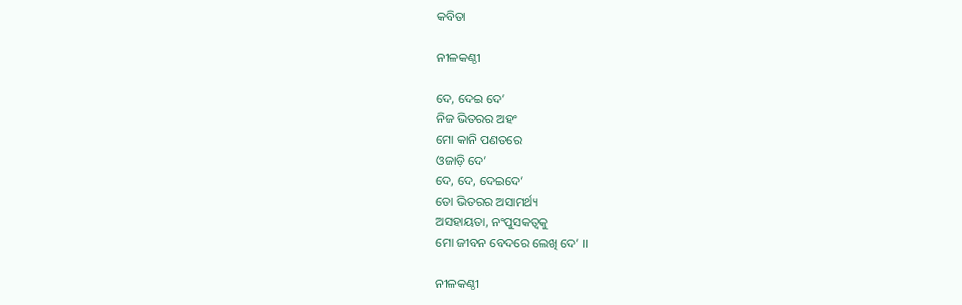କବିତା

ନୀଳକଣ୍ଠୀ

ଦେ, ଦେଇ ଦେ’
ନିଜ ଭିତରର ଅହଂ
ମୋ କାନି ପଣତରେ
ଓଜାଡ଼ି ଦେ’
ଦେ, ଦେ, ଦେଇଦେ’
ତୋ ଭିତରର ଅସାମର୍ଥ୍ୟ
ଅସହାୟତା, ନଂପୁସକତ୍ୱକୁ
ମୋ ଜୀବନ ବେଦରେ ଲେଖି ଦେ’ ।।

ନୀଳକଣ୍ଠୀ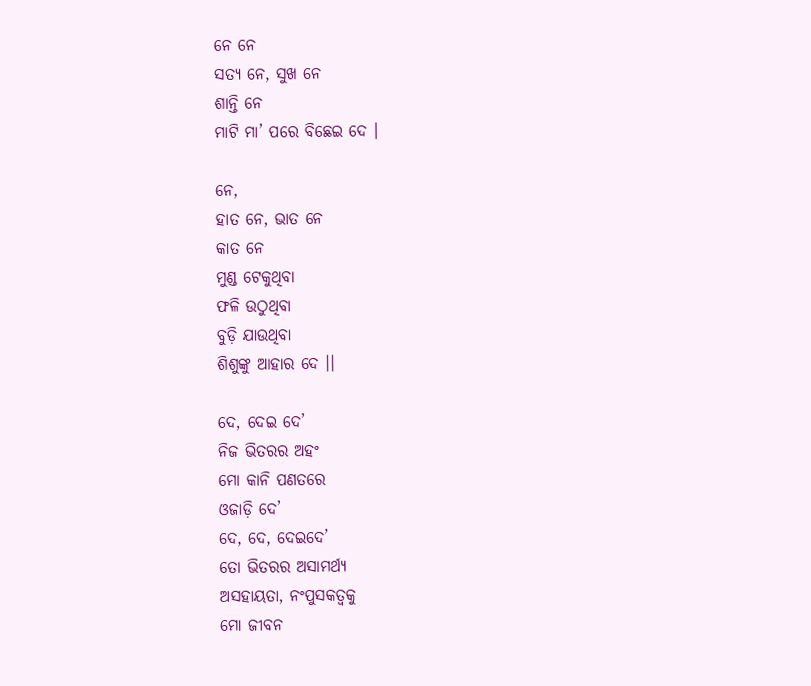ନେ ନେ
ସତ୍ୟ ନେ, ସୁଖ ନେ
ଶାନ୍ତି ନେ
ମାଟି ମା’ ପରେ ବିଛେଇ ଦେ ।

ନେ,
ହାତ ନେ, ଭାତ ନେ
କାତ ନେ
ମୁଣ୍ଡ ଟେକୁଥିବା
ଫଳି ଉଠୁଥିବା
ବୁଡ଼ି ଯାଉଥିବା
ଶିଶୁଙ୍କୁ ଆହାର ଦେ ।।

ଦେ, ଦେଇ ଦେ’
ନିଜ ଭିତରର ଅହଂ
ମୋ କାନି ପଣତରେ
ଓଜାଡ଼ି ଦେ’
ଦେ, ଦେ, ଦେଇଦେ’
ତୋ ଭିତରର ଅସାମର୍ଥ୍ୟ
ଅସହାୟତା, ନଂପୁସକତ୍ୱକୁ
ମୋ ଜୀବନ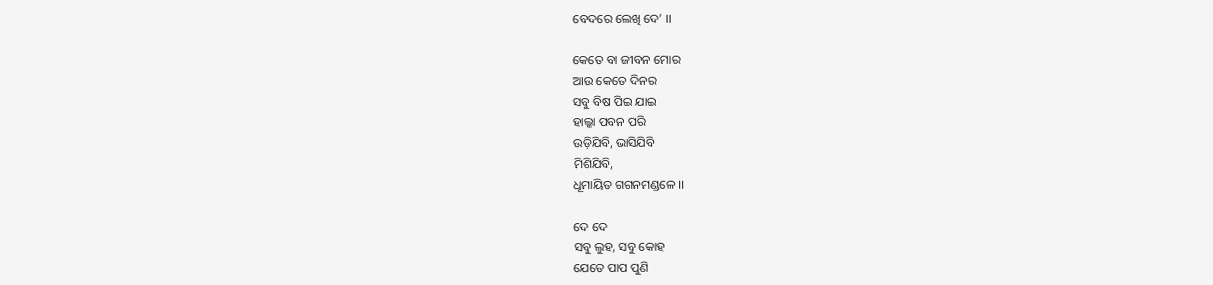ବେଦରେ ଲେଖି ଦେ’ ।।

କେତେ ବା ଜୀବନ ମୋର
ଆଉ କେତେ ଦିନର
ସବୁ ବିଷ ପିଇ ଯାଇ
ହାଲ୍କା ପବନ ପରି
ଉଡ଼ିଯିବି, ଭାସିଯିବି
ମିଶିଯିବି,
ଧୂମାୟିତ ଗଗନମଣ୍ଡଳେ ।।

ଦେ ଦେ
ସବୁ ଲୁହ, ସବୁ କୋହ
ଯେତେ ପାପ ପୁଣି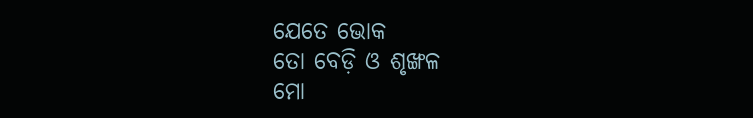ଯେତେ ଭୋକ
ତୋ ବେଡ଼ି ଓ ଶୃଙ୍ଖଳ
ମୋ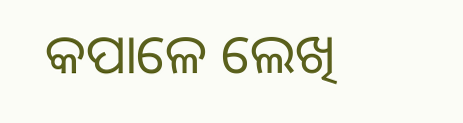କପାଳେ ଲେଖି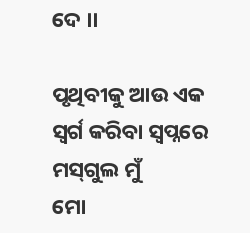ଦେ ।।

ପୃଥିବୀକୁ ଆଉ ଏକ
ସ୍ୱର୍ଗ କରିବା ସ୍ୱପ୍ନରେ
ମସ୍‌ଗୁଲ ମୁଁ
ମୋ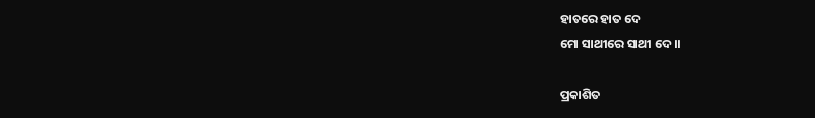ହାତରେ ହାତ ଦେ
ମୋ ସାଥୀରେ ସାଥୀ ଦେ ।।

ପ୍ରକାଶିତ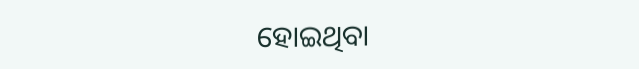ହୋଇଥିବା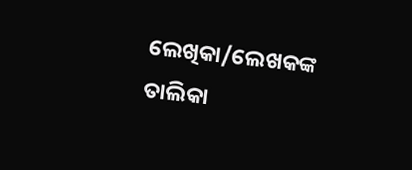ଲେଖିକା/ଲେଖକଙ୍କ ତାଲିକା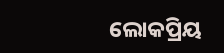ଲୋକପ୍ରିୟ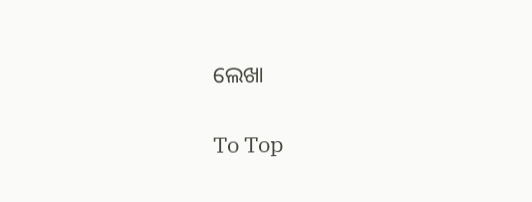ଲେଖା

To Top